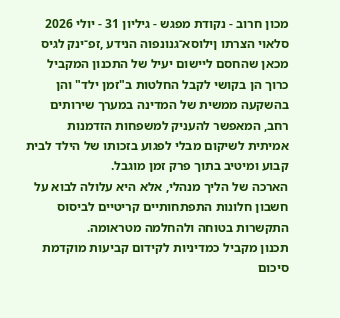מכון חרוב - נקודת מפגש - גיליון 31 - יולי 2026
סלאוי הצרתו ןילוסא־גנונפוה הנידע ,זפ־ינק לגיס
מכאן שהחסם ליישום יעיל של התכנון המקביל כרוך הן בקושי לקבל החלטות ב"זמן ילד" והן בהשקעה ממשית של המדינה במערך שירותים רחב, המאפשר להעניק למשפחות הזדמנות אמיתית לשיקום מבלי לפגוע בזכותו של הילד לבית קבוע ומיטיב בתוך פרק זמן מוגבל.
הארכה של הליך מנהלי, אלא היא עלולה לבוא על חשבון חלונות התפתחותיים קריטיים לביסוס התקשרות בטוחה ולהחלמה מטראומה.
תכנון מקביל כמדיניות לקידום קביעות מוקדמת
סיכום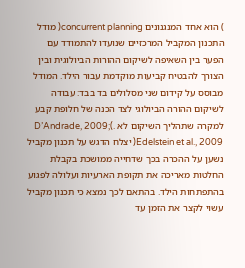) הוא אחד המנגנונים concurrent planning( מודל התכנון המקביל המרכזיים שנועדו להתמודד עם הפער בין השאיפה לשיקום ההורות הביולוגית ובין הצורך להבטיח קביעות מוקדמת עבור הילד. המודל מבוסס על קידום שני מסלולים בד בבד: עבודה לשיקום ההורה הביולוגי לצד הכנה של חלופת קבע למקרה שתהליך השיקום לא .)D’Andrade, 2009; Edelstein et al., 2009( יצלח הדגש על תכנון מקביל נשען על ההכרה בכך שדחייה ממושכת בקבלת החלטות מאריכה את תקופת הארעיות ועלולה לפגוע בהתפתחות הילד. בהתאם לכך נמצא כי תכנון מקביל עשוי לקצר את הזמן עד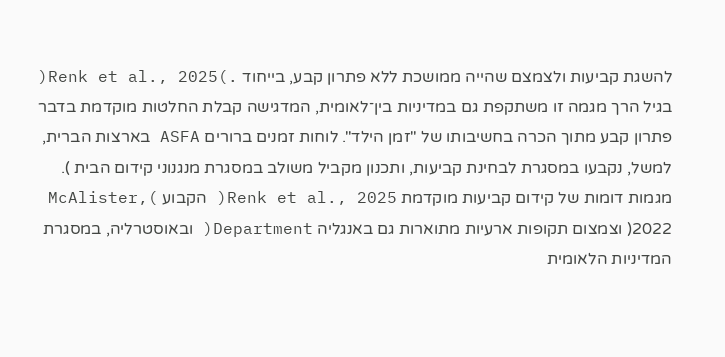להשגת קביעות ולצמצם שהייה ממושכת ללא פתרון קבע, בייחוד .)Renk et al., 2025( בגיל הרך מגמה זו משתקפת גם במדיניות בין־לאומית, המדגישה קבלת החלטות מוקדמת בדבר פתרון קבע מתוך הכרה בחשיבותו של "זמן הילד". לוחות זמנים ברורים ASFA בארצות הברית, למשל, נקבעו במסגרת לבחינת קביעות, ותכנון מקביל משולב במסגרת מנגנוני קידום הבית ). מגמות דומות של קידום קביעות מוקדמת Renk et al., 2025( הקבוע )McAlister, 2022( וצמצום תקופות ארעיות מתוארות גם באנגליה Department( ובאוסטרליה, במסגרת המדיניות הלאומית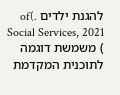להגנת ילדים .)of Social Services, 2021 ) משמשת דוגמה לתוכנית המקדמת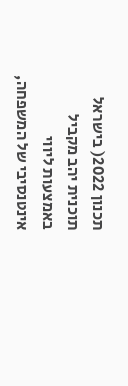תכנון 2022( בישראל תוכנית יהב מקביל באמצעות ליווי אינטנסיבי של המשפחה,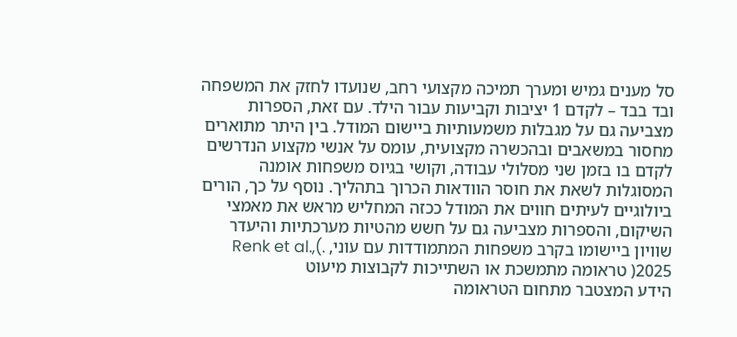סל מענים גמיש ומערך תמיכה מקצועי רחב, שנועדו לחזק את המשפחה ובד בבד – לקדם 1 יציבות וקביעות עבור הילד. עם זאת, הספרות מצביעה גם על מגבלות משמעותיות ביישום המודל. בין היתר מתוארים מחסור במשאבים ובהכשרה מקצועית, עומס על אנשי מקצוע הנדרשים לקדם בו בזמן שני מסלולי עבודה, וקושי בגיוס משפחות אומנה המסוגלות לשאת את חוסר הוודאות הכרוך בתהליך. נוסף על כך, הורים ביולוגיים לעיתים חווים את המודל ככזה המחליש מראש את מאמצי השיקום, והספרות מצביעה גם על חשש מהטיות מערכתיות והיעדר שוויון ביישומו בקרב משפחות המתמודדות עם עוני, .)Renk et al., 2025( טראומה מתמשכת או השתייכות לקבוצות מיעוט
הידע המצטבר מתחום הטראומה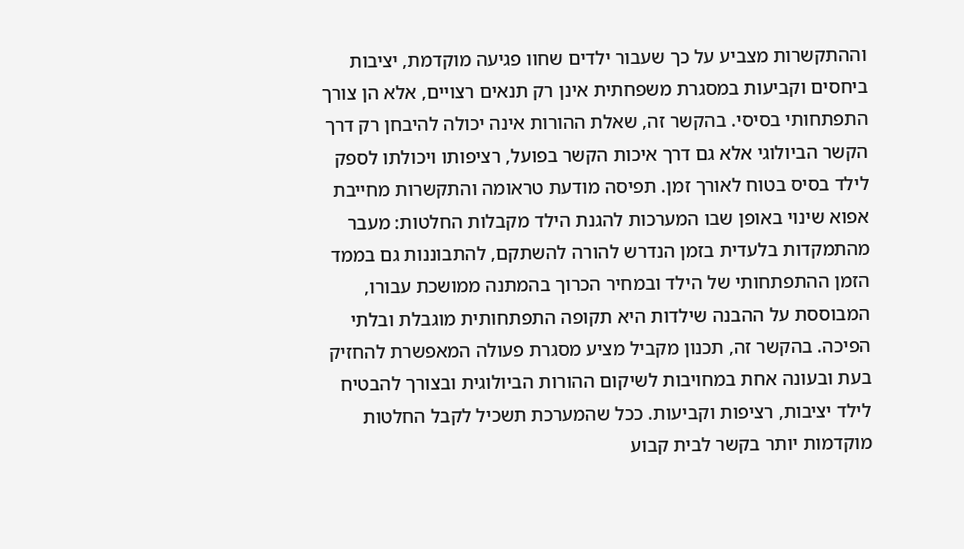וההתקשרות מצביע על כך שעבור ילדים שחוו פגיעה מוקדמת, יציבות ביחסים וקביעות במסגרת משפחתית אינן רק תנאים רצויים, אלא הן צורך התפתחותי בסיסי. בהקשר זה, שאלת ההורות אינה יכולה להיבחן רק דרך הקשר הביולוגי אלא גם דרך איכות הקשר בפועל, רציפותו ויכולתו לספק לילד בסיס בטוח לאורך זמן. תפיסה מודעת טראומה והתקשרות מחייבת אפוא שינוי באופן שבו המערכות להגנת הילד מקבלות החלטות: מעבר מהתמקדות בלעדית בזמן הנדרש להורה להשתקם, להתבוננות גם בממד הזמן ההתפתחותי של הילד ובמחיר הכרוך בהמתנה ממושכת עבורו, המבוססת על ההבנה שילדות היא תקופה התפתחותית מוגבלת ובלתי הפיכה. בהקשר זה, תכנון מקביל מציע מסגרת פעולה המאפשרת להחזיק בעת ובעונה אחת במחויבות לשיקום ההורות הביולוגית ובצורך להבטיח לילד יציבות, רציפות וקביעות. ככל שהמערכת תשכיל לקבל החלטות מוקדמות יותר בקשר לבית קבוע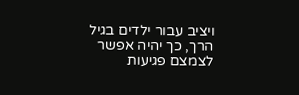ויציב עבור ילדים בגיל הרך, כך יהיה אפשר לצמצם פגיעות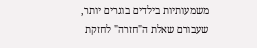משמעותיות בילדים בוגרים יותר, שעבורם שאלת ה"חזרה" לחזקת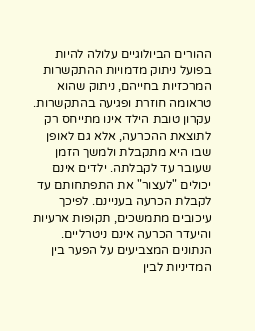ההורים הביולוגיים עלולה להיות בפועל ניתוק מדמויות ההתקשרות המרכזיות בחייהם, ניתוק שהוא טראומה חוזרת ופגיעה בהתקשרות. עקרון טובת הילד אינו מתייחס רק לתוצאת ההכרעה, אלא גם לאופן שבו היא מתקבלת ולמשך הזמן שעובר עד לקבלתה. ילדים אינם יכולים "לעצור" את התפתחותם עד לקבלת הכרעה בעניינם. לפיכך עיכובים מתמשכים, תקופות ארעיות והיעדר הכרעה אינם ניטרליים. הנתונים המצביעים על הפער בין המדיניות לבין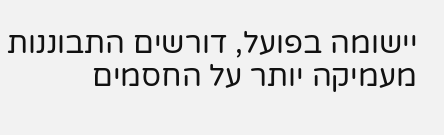יישומה בפועל, דורשים התבוננות מעמיקה יותר על החסמים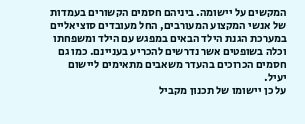המקשים על יישומה. ביניהם חסמים הקשורים בעמדות של אנשי המקצוע המעורבים, החל מעובדים סוציאליים במערכת הגנת הילד הבאים במפגש עם הילד ומשפחתו וכלה בשופטים אשר נדרשים להכריע בעניינם. כמו גם חסמים הכרוכים בהעדר משאבים מתאימים ליישום יעיל.
על כן יישומו של תכנון מקביל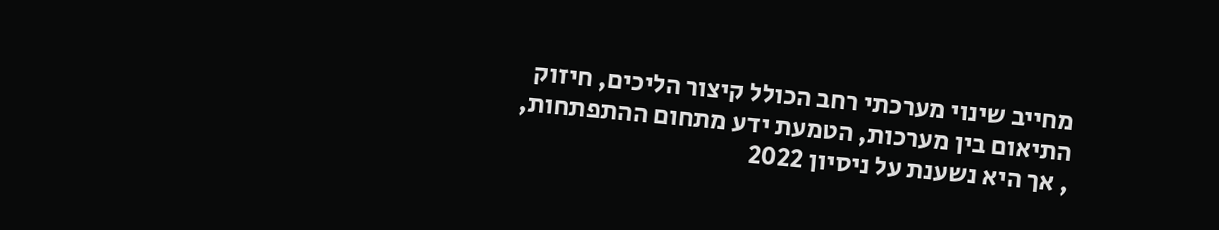מחייב שינוי מערכתי רחב הכולל קיצור הליכים, חיזוק התיאום בין מערכות, הטמעת ידע מתחום ההתפתחות,
, אך היא נשענת על ניסיון 2022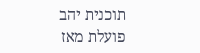תוכנית יהב פועלת מאז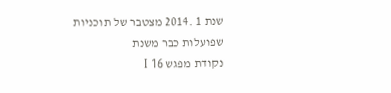שנת 1 .2014 מצטבר של תוכניות שפועלות כבר משנת
נקודת מפגש I 16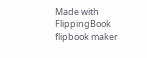Made with FlippingBook flipbook maker